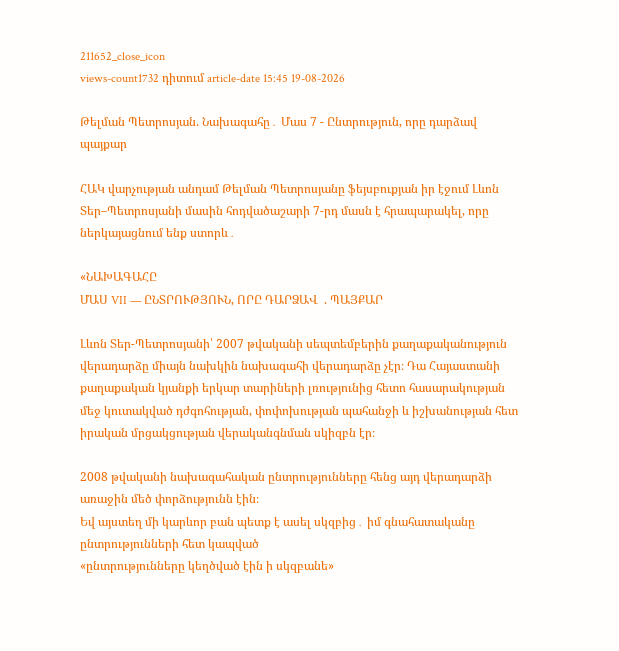211652_close_icon
views-count1732 դիտում article-date 15:45 19-08-2026

Թելման Պետրոսյան. Նախագահը․ Մաս 7 - Ընտրություն, որը դարձավ պայքար

ՀԱԿ վարչության անդամ Թելման Պետրոսյանը ֆեյսբուքյան իր էջում Լևոն Տեր–Պետրոսյանի մասին հոդվածաշարի 7-րդ մասն է հրապարակել, որը ներկայացնում ենք ստորև․

«ՆԱԽԱԳԱՀԸ
ՄԱՍ VII — ԸՆՏՐՈՒԹՅՈՒՆ, ՈՐԸ ԴԱՐՁԱՎ  . ՊԱՅՔԱՐ

Լևոն Տեր-Պետրոսյանի՝ 2007 թվականի սեպտեմբերին քաղաքականություն վերադարձը միայն նախկին նախագահի վերադարձը չէր։ Դա Հայաստանի քաղաքական կյանքի երկար տարիների լռությունից հետո հասարակության մեջ կուտակված դժգոհության, փոփոխության պահանջի և իշխանության հետ իրական մրցակցության վերականգնման սկիզբն էր։

2008 թվականի նախագահական ընտրությունները հենց այդ վերադարձի առաջին մեծ փորձությունն էին։
Եվ այստեղ մի կարևոր բան պետք է ասել սկզբից․ իմ գնահատականը ընտրությունների հետ կապված
«ընտրությունները կեղծված էին ի սկզբանե»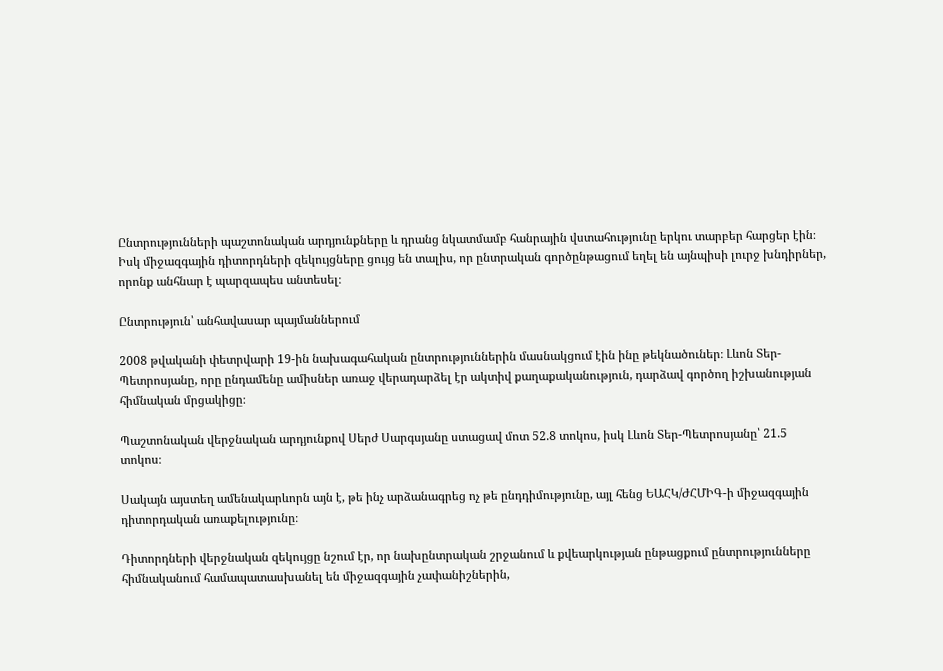Ընտրությունների պաշտոնական արդյունքները և դրանց նկատմամբ հանրային վստահությունը երկու տարբեր հարցեր էին։ Իսկ միջազգային դիտորդների զեկույցները ցույց են տալիս, որ ընտրական գործընթացում եղել են այնպիսի լուրջ խնդիրներ, որոնք անհնար է պարզապես անտեսել։

Ընտրություն՝ անհավասար պայմաններում

2008 թվականի փետրվարի 19-ին նախագահական ընտրություններին մասնակցում էին ինը թեկնածուներ։ Լևոն Տեր-Պետրոսյանը, որը ընդամենը ամիսներ առաջ վերադարձել էր ակտիվ քաղաքականություն, դարձավ գործող իշխանության հիմնական մրցակիցը։

Պաշտոնական վերջնական արդյունքով Սերժ Սարգսյանը ստացավ մոտ 52.8 տոկոս, իսկ Լևոն Տեր-Պետրոսյանը՝ 21.5 տոկոս։

Սակայն այստեղ ամենակարևորն այն է, թե ինչ արձանագրեց ոչ թե ընդդիմությունը, այլ հենց ԵԱՀԿ/ԺՀՄԻԳ-ի միջազգային դիտորդական առաքելությունը։

Դիտորդների վերջնական զեկույցը նշում էր, որ նախընտրական շրջանում և քվեարկության ընթացքում ընտրությունները հիմնականում համապատասխանել են միջազգային չափանիշներին,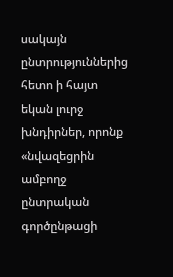սակայն ընտրություններից հետո ի հայտ եկան լուրջ խնդիրներ, որոնք «նվազեցրին ամբողջ ընտրական գործընթացի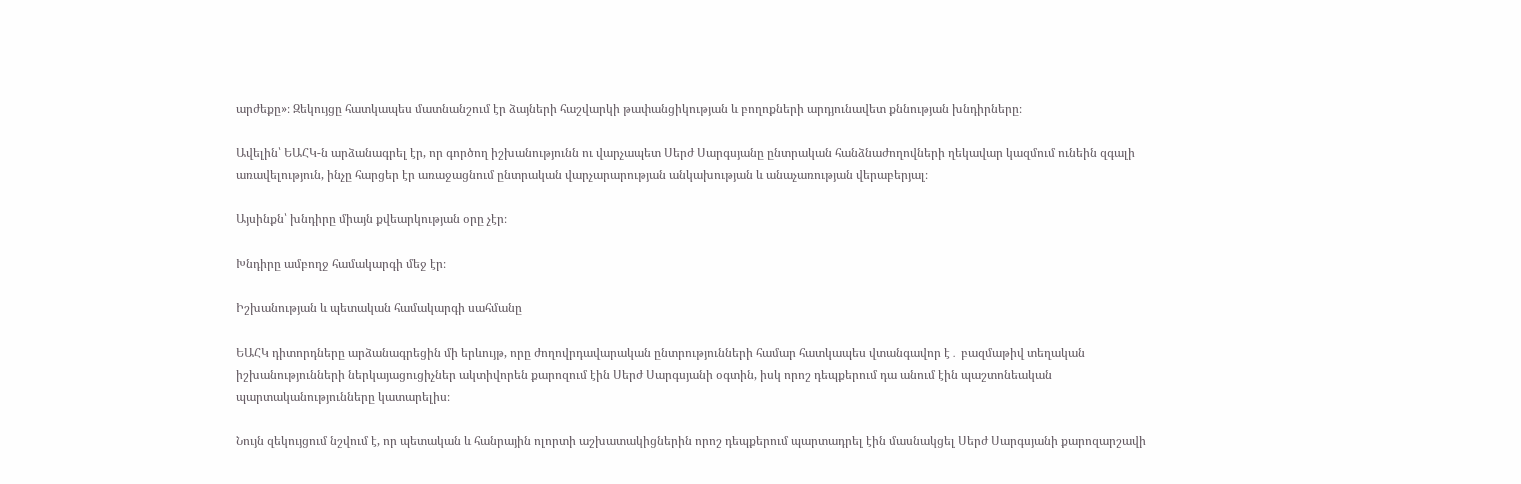արժեքը»։ Զեկույցը հատկապես մատնանշում էր ձայների հաշվարկի թափանցիկության և բողոքների արդյունավետ քննության խնդիրները։

Ավելին՝ ԵԱՀԿ-ն արձանագրել էր, որ գործող իշխանությունն ու վարչապետ Սերժ Սարգսյանը ընտրական հանձնաժողովների ղեկավար կազմում ունեին զգալի առավելություն, ինչը հարցեր էր առաջացնում ընտրական վարչարարության անկախության և անաչառության վերաբերյալ։

Այսինքն՝ խնդիրը միայն քվեարկության օրը չէր։

Խնդիրը ամբողջ համակարգի մեջ էր։

Իշխանության և պետական համակարգի սահմանը

ԵԱՀԿ դիտորդները արձանագրեցին մի երևույթ, որը ժողովրդավարական ընտրությունների համար հատկապես վտանգավոր է․ բազմաթիվ տեղական իշխանությունների ներկայացուցիչներ ակտիվորեն քարոզում էին Սերժ Սարգսյանի օգտին, իսկ որոշ դեպքերում դա անում էին պաշտոնեական պարտականությունները կատարելիս։

Նույն զեկույցում նշվում է, որ պետական և հանրային ոլորտի աշխատակիցներին որոշ դեպքերում պարտադրել էին մասնակցել Սերժ Սարգսյանի քարոզարշավի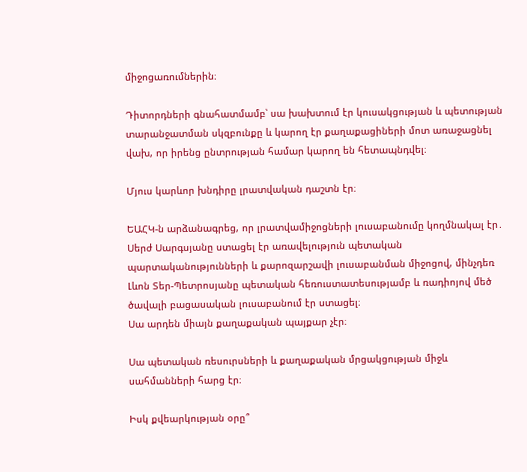միջոցառումներին։

Դիտորդների գնահատմամբ՝ սա խախտում էր կուսակցության և պետության տարանջատման սկզբունքը և կարող էր քաղաքացիների մոտ առաջացնել վախ, որ իրենց ընտրության համար կարող են հետապնդվել։

Մյուս կարևոր խնդիրը լրատվական դաշտն էր։

ԵԱՀԿ-ն արձանագրեց, որ լրատվամիջոցների լուսաբանումը կողմնակալ էր․ Սերժ Սարգսյանը ստացել էր առավելություն պետական պարտականությունների և քարոզարշավի լուսաբանման միջոցով, մինչդեռ Լևոն Տեր-Պետրոսյանը պետական հեռուստատեսությամբ և ռադիոյով մեծ ծավալի բացասական լուսաբանում էր ստացել։
Սա արդեն միայն քաղաքական պայքար չէր։

Սա պետական ռեսուրսների և քաղաքական մրցակցության միջև սահմանների հարց էր։

Իսկ քվեարկության օրը՞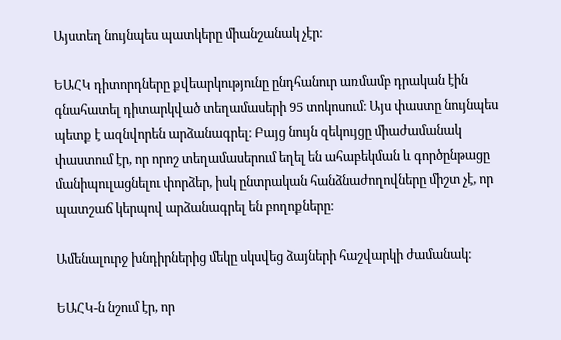Այստեղ նույնպես պատկերը միանշանակ չէր։

ԵԱՀԿ դիտորդները քվեարկությունը ընդհանուր առմամբ դրական էին գնահատել դիտարկված տեղամասերի 95 տոկոսում։ Այս փաստը նույնպես պետք է ազնվորեն արձանագրել։ Բայց նույն զեկույցը միաժամանակ փաստում էր, որ որոշ տեղամասերում եղել են ահաբեկման և գործընթացը մանիպուլացնելու փորձեր, իսկ ընտրական հանձնաժողովները միշտ չէ, որ պատշաճ կերպով արձանագրել են բողոքները։

Ամենալուրջ խնդիրներից մեկը սկսվեց ձայների հաշվարկի ժամանակ։

ԵԱՀԿ-ն նշում էր, որ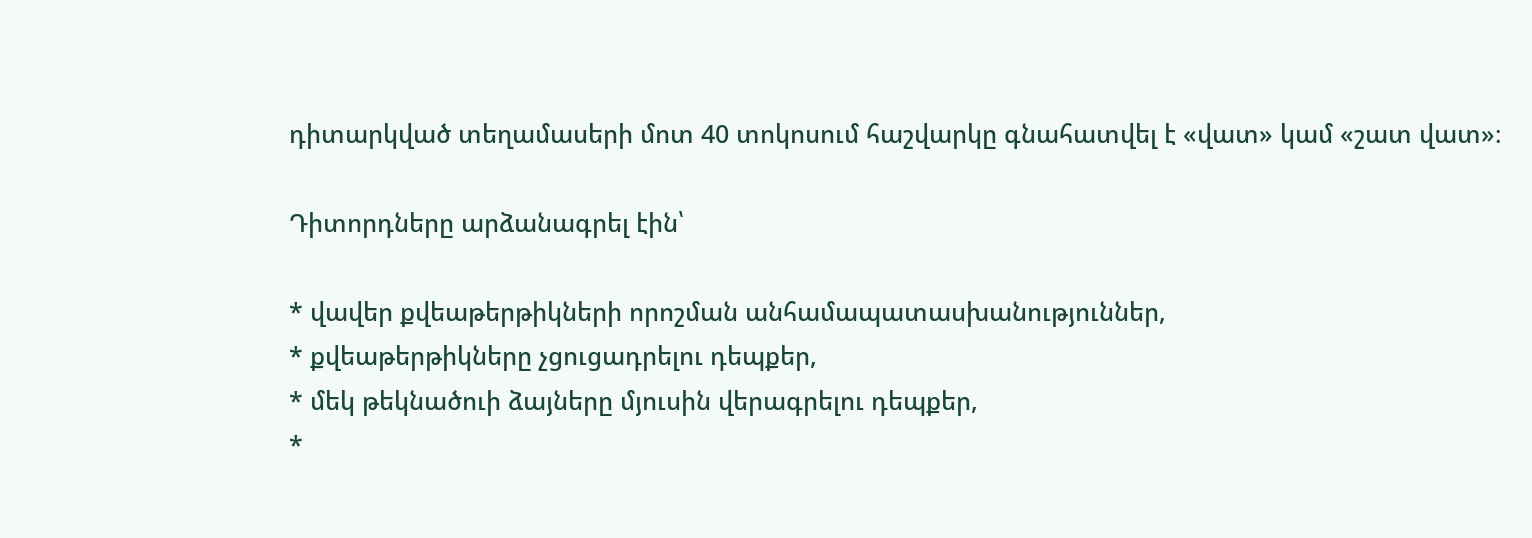դիտարկված տեղամասերի մոտ 40 տոկոսում հաշվարկը գնահատվել է «վատ» կամ «շատ վատ»։

Դիտորդները արձանագրել էին՝

* վավեր քվեաթերթիկների որոշման անհամապատասխանություններ,
* քվեաթերթիկները չցուցադրելու դեպքեր,
* մեկ թեկնածուի ձայները մյուսին վերագրելու դեպքեր,
*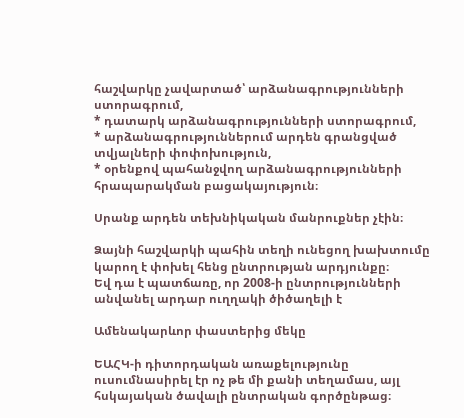հաշվարկը չավարտած՝ արձանագրությունների ստորագրում,
* դատարկ արձանագրությունների ստորագրում,
* արձանագրություններում արդեն գրանցված տվյալների փոփոխություն,
* օրենքով պահանջվող արձանագրությունների հրապարակման բացակայություն։

Սրանք արդեն տեխնիկական մանրուքներ չէին։

Ձայնի հաշվարկի պահին տեղի ունեցող խախտումը կարող է փոխել հենց ընտրության արդյունքը։
Եվ դա է պատճառը, որ 2008-ի ընտրությունների  անվանել արդար ուղղակի ծիծաղելի է

Ամենակարևոր փաստերից մեկը

ԵԱՀԿ-ի դիտորդական առաքելությունը ուսումնասիրել էր ոչ թե մի քանի տեղամաս, այլ հսկայական ծավալի ընտրական գործընթաց։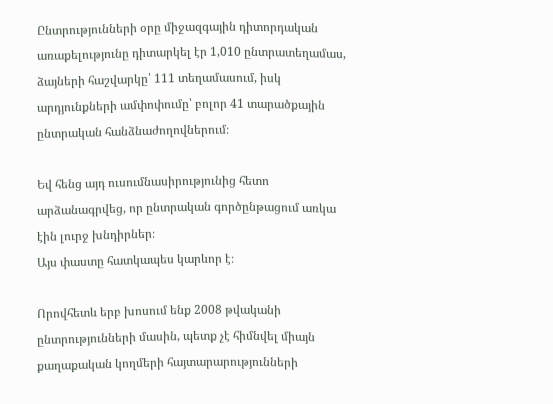Ընտրությունների օրը միջազգային դիտորդական առաքելությունը դիտարկել էր 1,010 ընտրատեղամաս, ձայների հաշվարկը՝ 111 տեղամասում, իսկ արդյունքների ամփոփումը՝ բոլոր 41 տարածքային ընտրական հանձնաժողովներում։

Եվ հենց այդ ուսումնասիրությունից հետո արձանագրվեց, որ ընտրական գործընթացում առկա էին լուրջ խնդիրներ։
Այս փաստը հատկապես կարևոր է։

Որովհետև երբ խոսում ենք 2008 թվականի ընտրությունների մասին, պետք չէ հիմնվել միայն քաղաքական կողմերի հայտարարությունների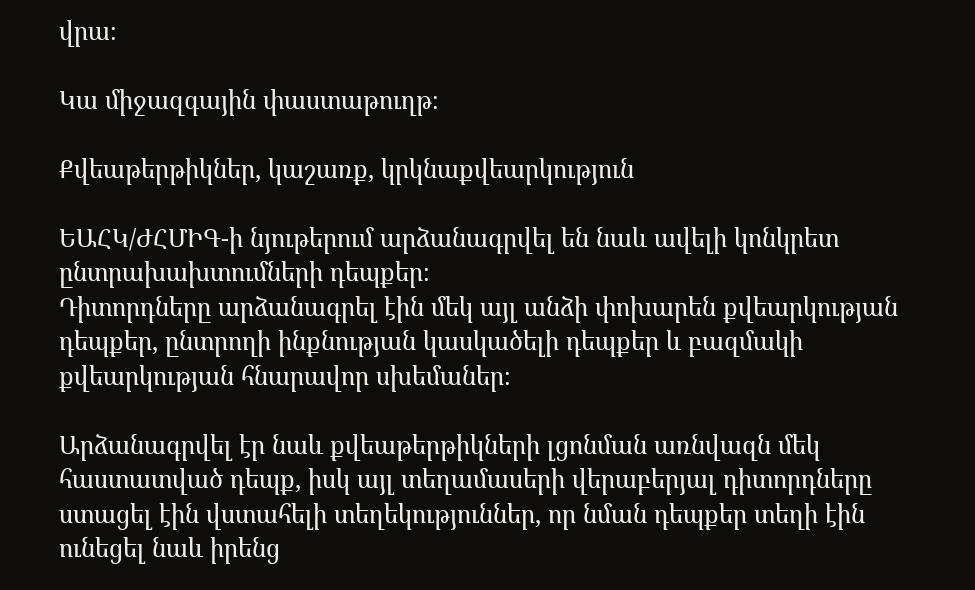վրա։

Կա միջազգային փաստաթուղթ։

Քվեաթերթիկներ, կաշառք, կրկնաքվեարկություն

ԵԱՀԿ/ԺՀՄԻԳ-ի նյութերում արձանագրվել են նաև ավելի կոնկրետ ընտրախախտումների դեպքեր։
Դիտորդները արձանագրել էին մեկ այլ անձի փոխարեն քվեարկության դեպքեր, ընտրողի ինքնության կասկածելի դեպքեր և բազմակի քվեարկության հնարավոր սխեմաներ։

Արձանագրվել էր նաև քվեաթերթիկների լցոնման առնվազն մեկ հաստատված դեպք, իսկ այլ տեղամասերի վերաբերյալ դիտորդները ստացել էին վստահելի տեղեկություններ, որ նման դեպքեր տեղի էին ունեցել նաև իրենց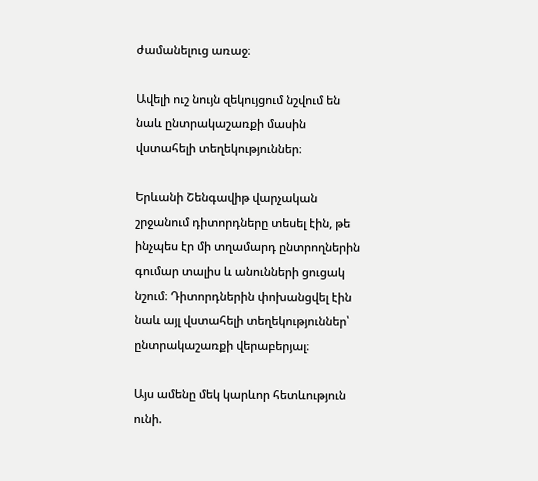ժամանելուց առաջ։

Ավելի ուշ նույն զեկույցում նշվում են նաև ընտրակաշառքի մասին վստահելի տեղեկություններ։

Երևանի Շենգավիթ վարչական շրջանում դիտորդները տեսել էին, թե ինչպես էր մի տղամարդ ընտրողներին գումար տալիս և անունների ցուցակ նշում։ Դիտորդներին փոխանցվել էին նաև այլ վստահելի տեղեկություններ՝ ընտրակաշառքի վերաբերյալ։

Այս ամենը մեկ կարևոր հետևություն ունի.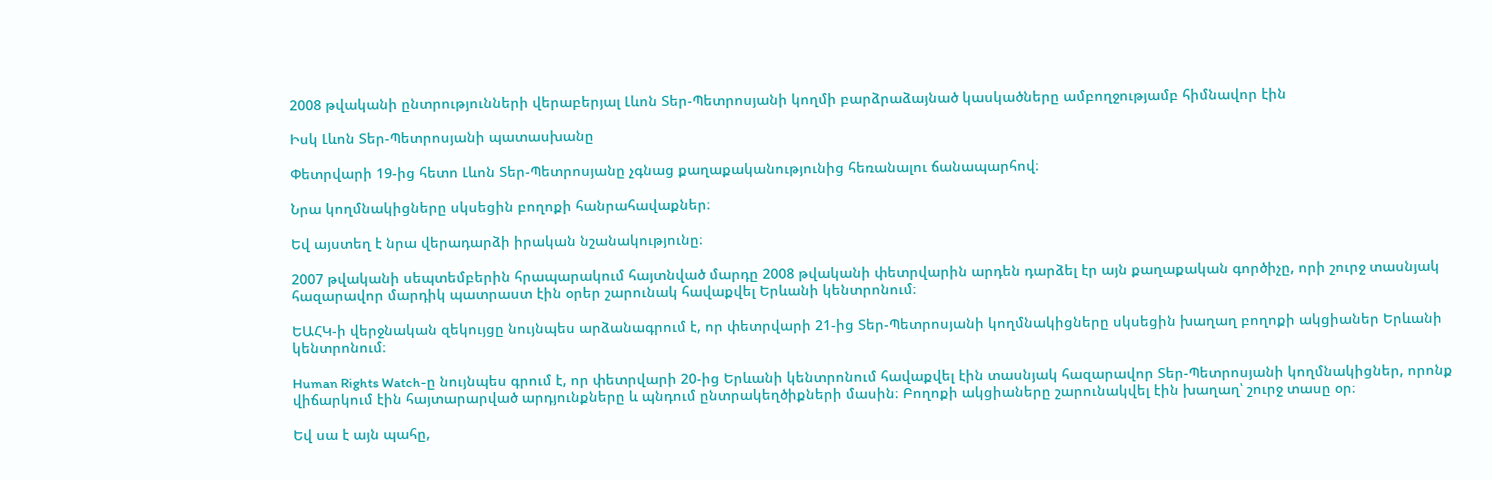2008 թվականի ընտրությունների վերաբերյալ Լևոն Տեր-Պետրոսյանի կողմի բարձրաձայնած կասկածները ամբողջությամբ հիմնավոր էին

Իսկ Լևոն Տեր-Պետրոսյանի պատասխանը

Փետրվարի 19-ից հետո Լևոն Տեր-Պետրոսյանը չգնաց քաղաքականությունից հեռանալու ճանապարհով։

Նրա կողմնակիցները սկսեցին բողոքի հանրահավաքներ։

Եվ այստեղ է նրա վերադարձի իրական նշանակությունը։

2007 թվականի սեպտեմբերին հրապարակում հայտնված մարդը 2008 թվականի փետրվարին արդեն դարձել էր այն քաղաքական գործիչը, որի շուրջ տասնյակ հազարավոր մարդիկ պատրաստ էին օրեր շարունակ հավաքվել Երևանի կենտրոնում։

ԵԱՀԿ-ի վերջնական զեկույցը նույնպես արձանագրում է, որ փետրվարի 21-ից Տեր-Պետրոսյանի կողմնակիցները սկսեցին խաղաղ բողոքի ակցիաներ Երևանի կենտրոնում։

Human Rights Watch-ը նույնպես գրում է, որ փետրվարի 20-ից Երևանի կենտրոնում հավաքվել էին տասնյակ հազարավոր Տեր-Պետրոսյանի կողմնակիցներ, որոնք վիճարկում էին հայտարարված արդյունքները և պնդում ընտրակեղծիքների մասին։ Բողոքի ակցիաները շարունակվել էին խաղաղ՝ շուրջ տասը օր։

Եվ սա է այն պահը,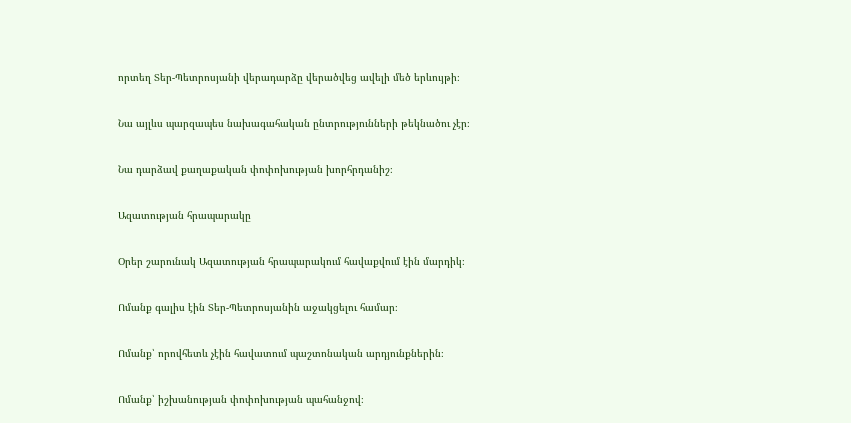որտեղ Տեր-Պետրոսյանի վերադարձը վերածվեց ավելի մեծ երևույթի։

Նա այլևս պարզապես նախագահական ընտրությունների թեկնածու չէր։

Նա դարձավ քաղաքական փոփոխության խորհրդանիշ։

Ազատության հրապարակը

Օրեր շարունակ Ազատության հրապարակում հավաքվում էին մարդիկ։

Ոմանք գալիս էին Տեր-Պետրոսյանին աջակցելու համար։

Ոմանք՝ որովհետև չէին հավատում պաշտոնական արդյունքներին։

Ոմանք՝ իշխանության փոփոխության պահանջով։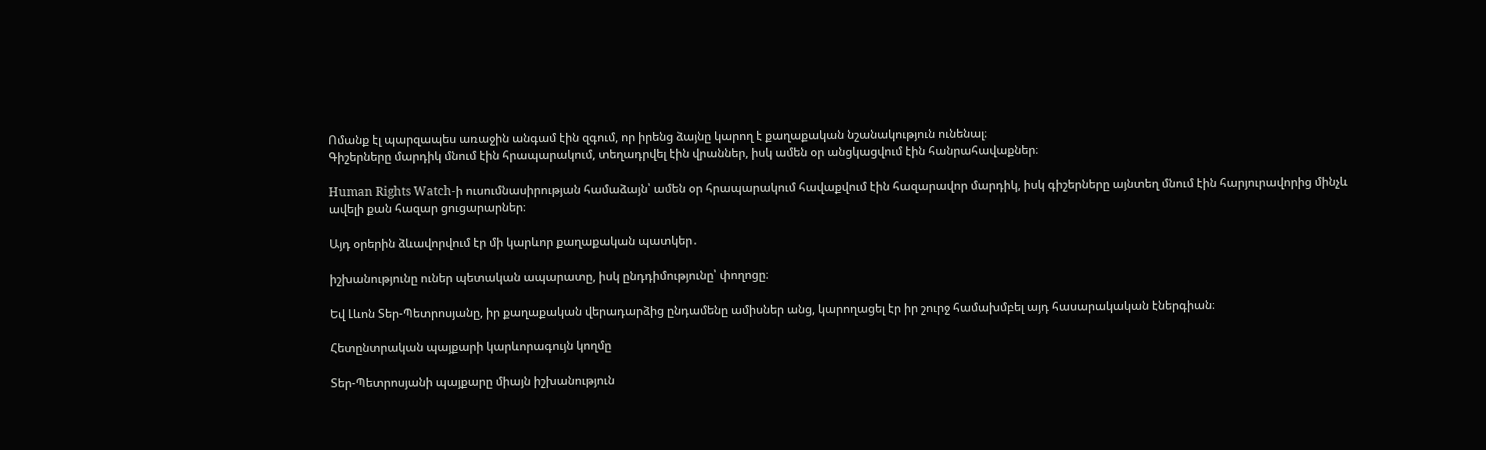Ոմանք էլ պարզապես առաջին անգամ էին զգում, որ իրենց ձայնը կարող է քաղաքական նշանակություն ունենալ։
Գիշերները մարդիկ մնում էին հրապարակում, տեղադրվել էին վրաններ, իսկ ամեն օր անցկացվում էին հանրահավաքներ։

Human Rights Watch-ի ուսումնասիրության համաձայն՝ ամեն օր հրապարակում հավաքվում էին հազարավոր մարդիկ, իսկ գիշերները այնտեղ մնում էին հարյուրավորից մինչև ավելի քան հազար ցուցարարներ։

Այդ օրերին ձևավորվում էր մի կարևոր քաղաքական պատկեր․

իշխանությունը ուներ պետական ապարատը, իսկ ընդդիմությունը՝ փողոցը։

Եվ Լևոն Տեր-Պետրոսյանը, իր քաղաքական վերադարձից ընդամենը ամիսներ անց, կարողացել էր իր շուրջ համախմբել այդ հասարակական էներգիան։

Հետընտրական պայքարի կարևորագույն կողմը

Տեր-Պետրոսյանի պայքարը միայն իշխանություն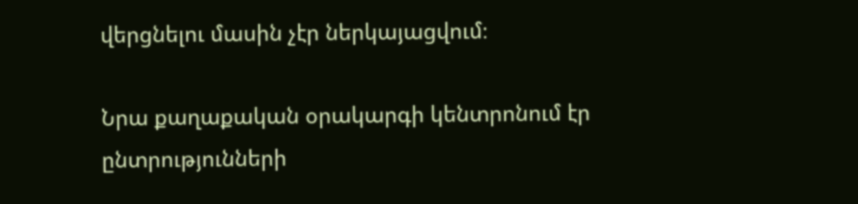վերցնելու մասին չէր ներկայացվում։

Նրա քաղաքական օրակարգի կենտրոնում էր ընտրությունների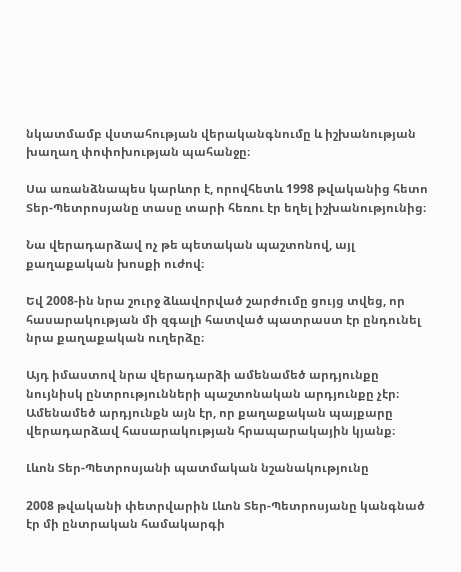նկատմամբ վստահության վերականգնումը և իշխանության խաղաղ փոփոխության պահանջը։

Սա առանձնապես կարևոր է, որովհետև 1998 թվականից հետո Տեր-Պետրոսյանը տասը տարի հեռու էր եղել իշխանությունից։

Նա վերադարձավ ոչ թե պետական պաշտոնով, այլ քաղաքական խոսքի ուժով։

Եվ 2008-ին նրա շուրջ ձևավորված շարժումը ցույց տվեց, որ հասարակության մի զգալի հատված պատրաստ էր ընդունել նրա քաղաքական ուղերձը։

Այդ իմաստով նրա վերադարձի ամենամեծ արդյունքը նույնիսկ ընտրությունների պաշտոնական արդյունքը չէր։
Ամենամեծ արդյունքն այն էր, որ քաղաքական պայքարը վերադարձավ հասարակության հրապարակային կյանք։

Լևոն Տեր-Պետրոսյանի պատմական նշանակությունը

2008 թվականի փետրվարին Լևոն Տեր-Պետրոսյանը կանգնած էր մի ընտրական համակարգի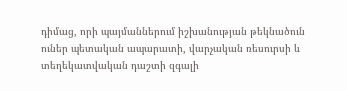դիմաց, որի պայմաններում իշխանության թեկնածուն ուներ պետական ապարատի, վարչական ռեսուրսի և տեղեկատվական դաշտի զգալի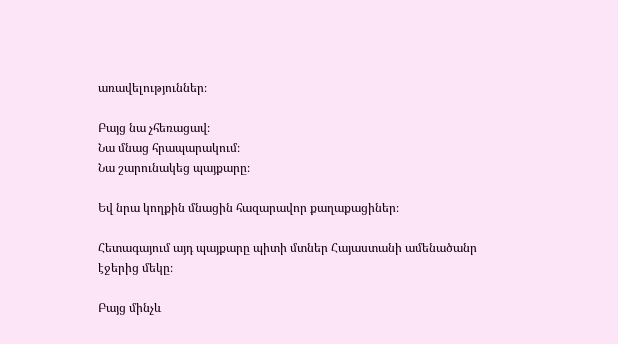առավելություններ։

Բայց նա չհեռացավ։
Նա մնաց հրապարակում։
Նա շարունակեց պայքարը։

Եվ նրա կողքին մնացին հազարավոր քաղաքացիներ։

Հետագայում այդ պայքարը պիտի մտներ Հայաստանի ամենածանր էջերից մեկը։

Բայց մինչև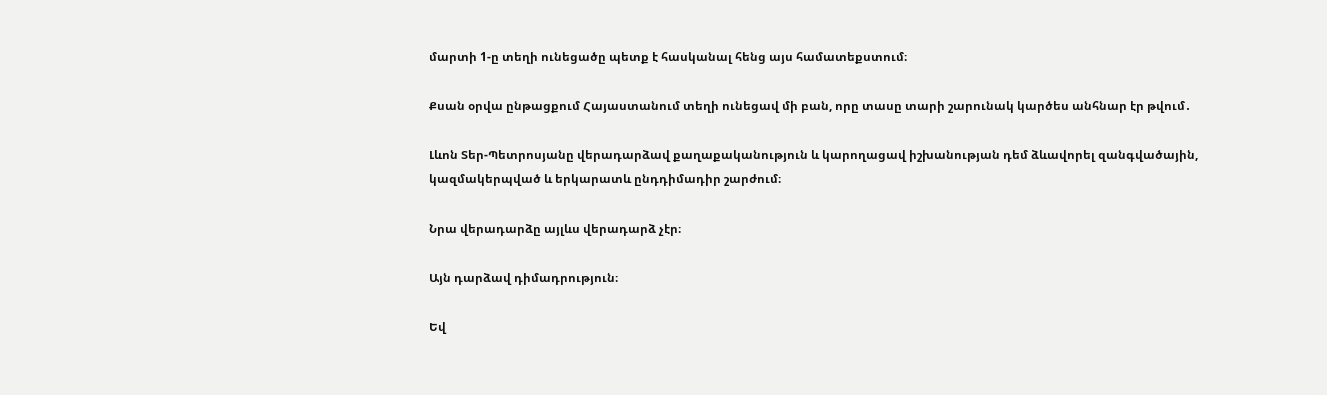մարտի 1-ը տեղի ունեցածը պետք է հասկանալ հենց այս համատեքստում։

Քսան օրվա ընթացքում Հայաստանում տեղի ունեցավ մի բան, որը տասը տարի շարունակ կարծես անհնար էր թվում․

Լևոն Տեր-Պետրոսյանը վերադարձավ քաղաքականություն և կարողացավ իշխանության դեմ ձևավորել զանգվածային, կազմակերպված և երկարատև ընդդիմադիր շարժում։

Նրա վերադարձը այլևս վերադարձ չէր։

Այն դարձավ դիմադրություն։

Եվ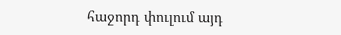հաջորդ փուլում այդ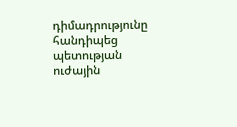դիմադրությունը հանդիպեց պետության ուժային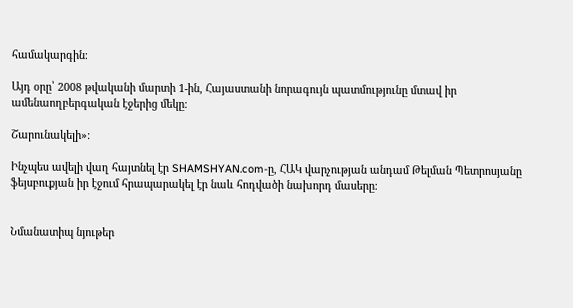համակարգին։

Այդ օրը՝ 2008 թվականի մարտի 1-ին, Հայաստանի նորագույն պատմությունը մտավ իր ամենաողբերգական էջերից մեկը։

Շարունակելի»։

Ինչպես ավելի վաղ հայտնել էր SHAMSHYAN.com-ը, ՀԱԿ վարչության անդամ Թելման Պետրոսյանը ֆեյսբուքյան իր էջում հրապարակել էր նաև հոդվածի նախորդ մասերը։


Նմանատիպ նյութեր